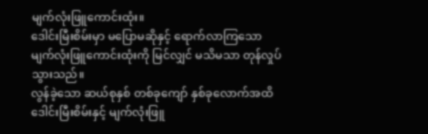မျက်လုံးဖြူကောင်းထုံး။
ဒေါင်းမြီးစိမ်းမှာ မပြောမဆိုနှင့် ရောက်လာကြသော မျက်လုံးဖြူကောင်းထုံးကို မြင်လျှင် မသိမသာ တုန်လှုပ်သွားသည်။
လွန်ခဲ့သော ဆယ်စုနှစ် တစ်ခုကျော် နှစ်ခုလောက်အထိ ဒေါင်းမြီးစိမ်းနှင့် မျက်လုံးဖြူ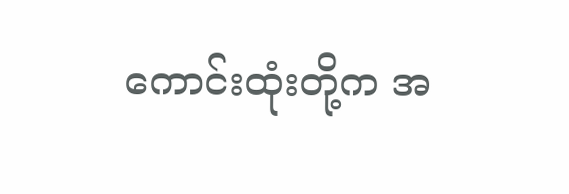ကောင်းထုံးတို့က အ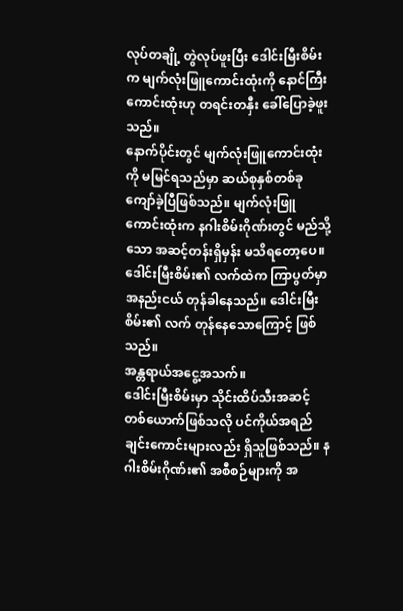လုပ်တချို့ တွဲလုပ်ဖူးပြီး ဒေါင်းမြီးစိမ်းက မျက်လုံးဖြူကောင်းထုံးကို နောင်ကြီးကောင်းထုံးဟု တရင်းတနှီး ခေါ်ပြောခဲ့ဖူးသည်။
နောက်ပိုင်းတွင် မျက်လုံးဖြူကောင်းထုံးကို မမြင်ရသည်မှာ ဆယ်စုနှစ်တစ်ခု ကျော်ခဲ့ပြီဖြစ်သည်။ မျက်လုံးဖြူကောင်းထုံးက နဂါးစိမ်းဂိုဏ်းတွင် မည်သို့သော အဆင့်တန်းရှိမှန်း မသိရတော့ပေ။
ဒေါင်းမြီးစိမ်း၏ လက်ထဲက ကြာပွတ်မှာ အနည်းငယ် တုန်ခါနေသည်။ ဒေါင်းမြီးစိမ်း၏ လက် တုန်နေသောကြောင့် ဖြစ်သည်။
အန္တရာယ်အငွေ့အသက်။
ဒေါင်းမြီးစိမ်းမှာ သိုင်းထိပ်သီးအဆင့်တစ်ယောက်ဖြစ်သလို ပင်ကိုယ်အရည်ချင်းကောင်းများလည်း ရှိသူဖြစ်သည်။ နဂါးစိမ်းဂိုဏ်း၏ အစီစဉ်များကို အ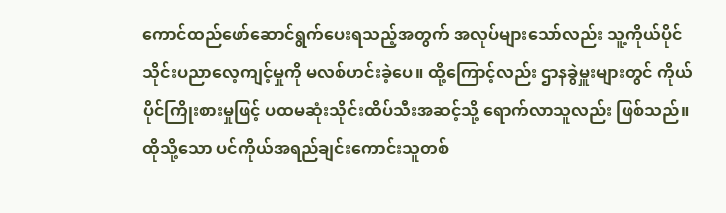ကောင်ထည်ဖော်ဆောင်ရွက်ပေးရသည့်အတွက် အလုပ်များသော်လည်း သူ့ကိုယ်ပိုင် သိုင်းပညာလေ့ကျင့်မှုကို မလစ်ဟင်းခဲ့ပေ။ ထို့ကြောင့်လည်း ဌာနခွဲမှူးများတွင် ကိုယ်ပိုင်ကြိုးစားမှုဖြင့် ပထမဆုံးသိုင်းထိပ်သီးအဆင့်သို့ ရောက်လာသူလည်း ဖြစ်သည်။
ထိုသို့သော ပင်ကိုယ်အရည်ချင်းကောင်းသူတစ်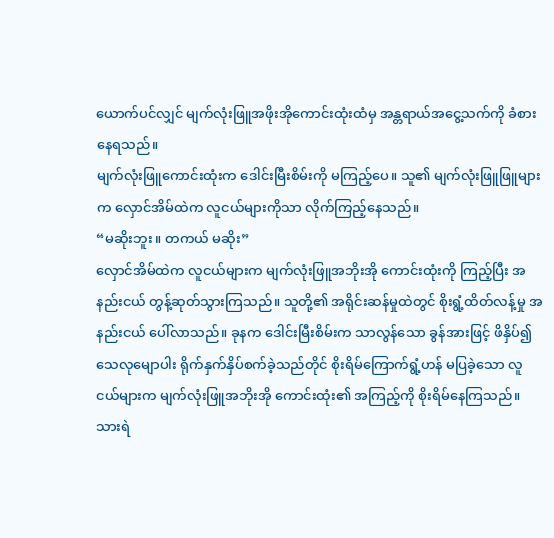ယောက်ပင်လျှင် မျက်လုံးဖြူအဖိုးအိုကောင်းထုံးထံမှ အန္တရာယ်အငွေ့သက်ကို ခံစားနေရသည်။
မျက်လုံးဖြူကောင်းထုံးက ဒေါင်းမြီးစိမ်းကို မကြည့်ပေ။ သူ၏ မျက်လုံးဖြူဖြူများက လှောင်အိမ်ထဲက လူငယ်များကိုသာ လိုက်ကြည့်နေသည်။
“မဆိုးဘူး။ တကယ် မဆိုး”
လှောင်အိမ်ထဲက လူငယ်များက မျက်လုံးဖြူအဘိုးအို ကောင်းထုံးကို ကြည့်ပြီး အနည်းငယ် တွန့်ဆုတ်သွားကြသည်။ သူတို့၏ အရိုင်းဆန်မှုထဲတွင် စိုးရွံ့ထိတ်လန့်မှု အနည်းငယ် ပေါ်လာသည်။ ခုနက ဒေါင်းမြီးစိမ်းက သာလွန်သော ခွန်အားဖြင့် ဖိနှိပ်၍ သေလုမျောပါး ရိုက်နှက်နှိပ်စက်ခဲ့သည်တိုင် စိုးရိမ်ကြောက်ရွံ့ဟန် မပြခဲ့သော လူငယ်များက မျက်လုံးဖြူအဘိုးအို ကောင်းထုံး၏ အကြည့်ကို စိုးရိမ်နေကြသည်။
သားရဲ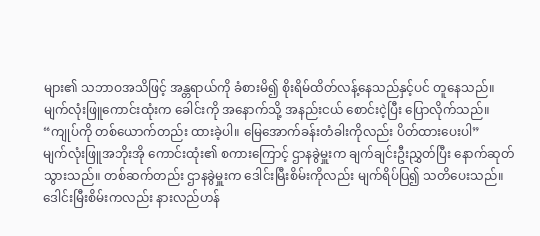များ၏ သဘာဝအသိဖြင့် အန္တရာယ်ကို ခံစားမိ၍ စိုးရိမ်ထိတ်လန့်နေသည်နှင့်ပင် တူနေသည်။
မျက်လုံးဖြူကောင်းထုံးက ခေါင်းကို အနောက်သို့ အနည်းငယ် စောင်းငဲ့ပြီး ပြောလိုက်သည်။
“ကျုပ်ကို တစ်ယောက်တည်း ထားခဲ့ပါ။ မြေအောက်ခန်းတံခါးကိုလည်း ပိတ်ထားပေးပါ”
မျက်လုံးဖြူအဘိုးအို ကောင်းထုံး၏ စကားကြောင့် ဌာနခွဲမှူးက ချက်ချင်းဦးညွှတ်ပြီး နောက်ဆုတ်သွားသည်။ တစ်ဆက်တည်း ဌာနခွဲမှူးက ဒေါင်းမြီးစိမ်းကိုလည်း မျက်ရိပ်ပြ၍ သတိပေးသည်။
ဒေါင်းမြီးစိမ်းကလည်း နားလည်ဟန်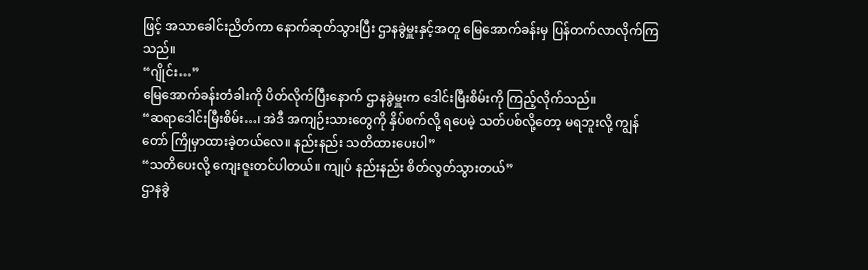ဖြင့် အသာခေါင်းညိတ်ကာ နောက်ဆုတ်သွားပြီး ဌာနခွဲမှူးနှင့်အတူ မြေအောက်ခန်းမှ ပြန်တက်လာလိုက်ကြသည်။
“ဂျိုင်း…”
မြေအောက်ခန်းတံခါးကို ပိတ်လိုက်ပြီးနောက် ဌာနခွဲမှူးက ဒေါင်းမြီးစိမ်းကို ကြည့်လိုက်သည်။
“ဆရာဒေါင်းမြီးစိမ်း…၊ အဲဒီ အကျဉ်းသားတွေကို နှိပ်စက်လို့ ရပေမဲ့ သတ်ပစ်လို့တော့ မရဘူးလို့ ကျွန်တော် ကြိုမှာထားခဲ့တယ်လေ။ နည်းနည်း သတိထားပေးပါ”
“သတိပေးလို့ ကျေးဇူးတင်ပါတယ်။ ကျုပ် နည်းနည်း စိတ်လွတ်သွားတယ်”
ဌာနခွဲ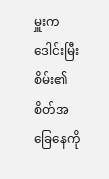မှူးက ဒေါင်းမြီးစိမ်း၏ စိတ်အခြေနေကို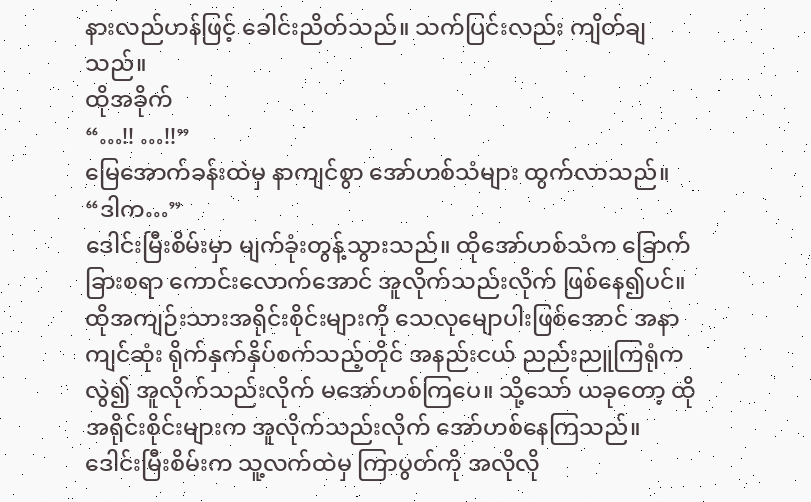နားလည်ဟန်ဖြင့် ခေါင်းညိတ်သည်။ သက်ပြင်းလည်း ကျိတ်ချသည်။
ထိုအခိုက်
“…!! …!!”
မြေအောက်ခန်းထဲမှ နာကျင်စွာ အော်ဟစ်သံများ ထွက်လာသည်။
“ဒါက…”
ဒေါင်းမြီးစိမ်းမှာ မျက်ခုံးတွန့်သွားသည်။ ထိုအော်ဟစ်သံက ခြောက်ခြားစရာ ကောင်းလောက်အောင် အူလိုက်သည်းလိုက် ဖြစ်နေ၍ပင်။ ထိုအကျဉ်းသားအရိုင်းစိုင်းများကို သေလုမျောပါးဖြစ်အောင် အနာကျင်ဆုံး ရိုက်နှက်နှိပ်စက်သည့်တိုင် အနည်းငယ် ညည်းညူကြရုံကလွဲ၍ အူလိုက်သည်းလိုက် မအော်ဟစ်ကြပေ။ သို့သော် ယခုတော့ ထိုအရိုင်းစိုင်းများက အူလိုက်သည်းလိုက် အော်ဟစ်နေကြသည်။
ဒေါင်းမြီးစိမ်းက သူ့လက်ထဲမှ ကြာပွတ်ကို အလိုလို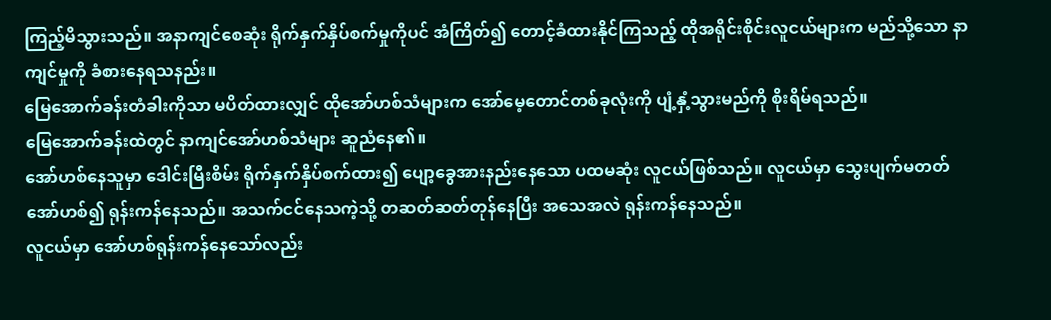ကြည့်မိသွားသည်။ အနာကျင်စေဆုံး ရိုက်နှက်နှိပ်စက်မှုကိုပင် အံကြိတ်၍ တောင့်ခံထားနိုင်ကြသည့် ထိုအရိုင်းစိုင်းလူငယ်များက မည်သို့သော နာကျင်မှုကို ခံစားနေရသနည်း။
မြေအောက်ခန်းတံခါးကိုသာ မပိတ်ထားလျှင် ထိုအော်ဟစ်သံများက အော်မေ့တောင်တစ်ခုလုံးကို ပျံ့နှံ့သွားမည်ကို စိုးရိမ်ရသည်။
မြေအောက်ခန်းထဲတွင် နာကျင်အော်ဟစ်သံများ ဆူညံနေ၏။
အော်ဟစ်နေသူမှာ ဒေါင်းမြီးစိမ်း ရိုက်နှက်နှိပ်စက်ထား၍ ပျော့ခွေအားနည်းနေသော ပထမဆုံး လူငယ်ဖြစ်သည်။ လူငယ်မှာ သွေးပျက်မတတ် အော်ဟစ်၍ ရုန်းကန်နေသည်။ အသက်ငင်နေသကဲ့သို့ တဆတ်ဆတ်တုန်နေပြီး အသေအလဲ ရုန်းကန်နေသည်။
လူငယ်မှာ အော်ဟစ်ရုန်းကန်နေသော်လည်း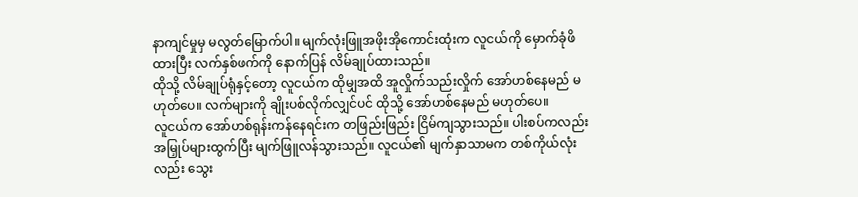နာကျင်မှုမှ မလွတ်မြောက်ပါ။ မျက်လုံးဖြူအဖိုးအိုကောင်းထုံးက လူငယ်ကို မှောက်ခုံဖိထားပြီး လက်နှစ်ဖက်ကို နောက်ပြန် လိမ်ချုပ်ထားသည်။
ထိုသို့ လိမ်ချုပ်ရုံနှင့်တော့ လူငယ်က ထိုမျှအထိ အူလှိုက်သည်းလှိုက် အော်ဟစ်နေမည် မဟုတ်ပေ။ လက်များကို ချိုးပစ်လိုက်လျှင်ပင် ထိုသို့ အော်ဟစ်နေမည် မဟုတ်ပေ။
လူငယ်က အော်ဟစ်ရုန်းကန်နေရင်းက တဖြည်းဖြည်း ငြိမ်ကျသွားသည်။ ပါးစပ်ကလည်း အမြှုပ်များထွက်ပြီး မျက်ဖြူလန်သွားသည်။ လူငယ်၏ မျက်နှာသာမက တစ်ကိုယ်လုံးလည်း သွေး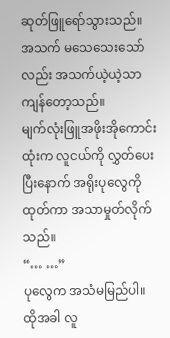ဆုတ်ဖြူရော်သွားသည်။
အသက် မသေသေးသော်လည်း အသက်ယဲ့ယဲ့သာ ကျန်တော့သည်။
မျက်လုံးဖြူအဖိုးအိုကောင်းထုံးက လူငယ်ကို လွှတ်ပေးပြီးနောက် အရိုးပုလွေကို ထုတ်ကာ အသာမှုတ်လိုက်သည်။
“… …”
ပုလွေက အသံမမြည်ပါ။
ထိုအခါ လူ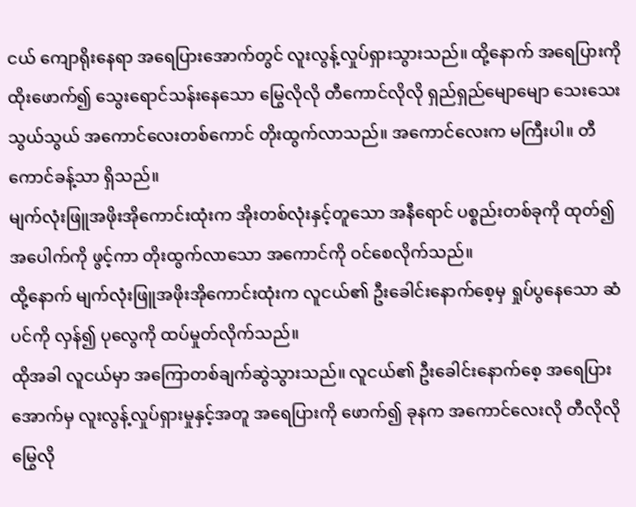ငယ် ကျောရိုးနေရာ အရေပြားအောက်တွင် လူးလွန့်လှုပ်ရှားသွားသည်။ ထို့နောက် အရေပြားကို ထိုးဖောက်၍ သွေးရောင်သန်းနေသော မြွေလိုလို တီကောင်လိုလို ရှည်ရှည်မျောမျော သေးသေးသွယ်သွယ် အကောင်လေးတစ်ကောင် တိုးထွက်လာသည်။ အကောင်လေးက မကြီးပါ။ တီကောင်ခန့်သာ ရှိသည်။
မျက်လုံးဖြူအဖိုးအိုကောင်းထုံးက အိုးတစ်လုံးနှင့်တူသော အနီရောင် ပစ္စည်းတစ်ခုကို ထုတ်၍ အပေါက်ကို ဖွင့်ကာ တိုးထွက်လာသော အကောင်ကို ဝင်စေလိုက်သည်။
ထို့နောက် မျက်လုံးဖြူအဖိုးအိုကောင်းထုံးက လူငယ်၏ ဦးခေါင်းနောက်စေ့မှ ရှုပ်ပွနေသော ဆံပင်ကို လှန်၍ ပုလွေကို ထပ်မှုတ်လိုက်သည်။
ထိုအခါ လူငယ်မှာ အကြောတစ်ချက်ဆွဲသွားသည်။ လူငယ်၏ ဦးခေါင်းနောက်စေ့ အရေပြားအောက်မှ လူးလွန့်လှုပ်ရှားမှုနှင့်အတူ အရေပြားကို ဖောက်၍ ခုနက အကောင်လေးလို တီလိုလို မြွေလို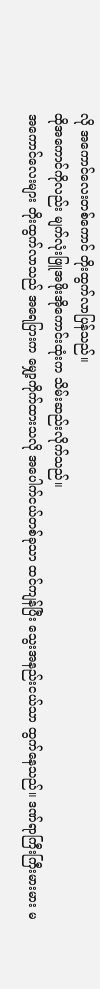လို အကောင်လေးတစ်ကောင် တိုးထွက်လာပြန်သည်။
ထိုအကောင်ကိုလည်း မျက်လုံးဖြူအဖိုးအိုကောင်းထုံးက သိမ်းဆည်းလိုက်သည်။
အကောင်လေးများ တိုးထွက်လာသည် အရေပြားက မျှော့ကိုက်ထားသလို အပေါက်ငယ်တစ်ခုသာ ထင်ကျန်ပြီး သွေးအနည်းငယ်သာ ထွက်နေသည်။ ဒဏ်ရာကြီးကြီးမားမား မ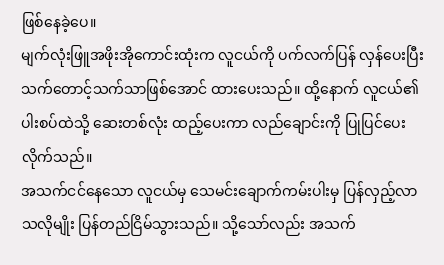ဖြစ်နေခဲ့ပေ။
မျက်လုံးဖြူအဖိုးအိုကောင်းထုံးက လူငယ်ကို ပက်လက်ပြန် လှန်ပေးပြီး သက်တောင့်သက်သာဖြစ်အောင် ထားပေးသည်။ ထို့နောက် လူငယ်၏ ပါးစပ်ထဲသို့ ဆေးတစ်လုံး ထည့်ပေးကာ လည်ချောင်းကို ပြုပြင်ပေးလိုက်သည်။
အသက်ငင်နေသော လူငယ်မှ သေမင်းချောက်ကမ်းပါးမှ ပြန်လှည့်လာသလိုမျိုး ပြန်တည်ငြိမ်သွားသည်။ သို့သော်လည်း အသက်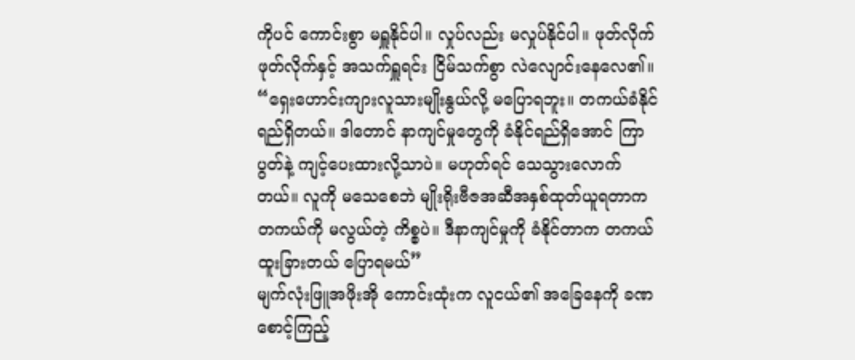ကိုပင် ကောင်းစွာ မရှူနိုင်ပါ။ လှုပ်လည်း မလှုပ်နိုင်ပါ။ ဖုတ်လိုက်ဖုတ်လိုက်နှင့် အသက်ရှူရင်း ငြိမ်သက်စွာ လဲလျောင်းနေလေ၏။
“ရှေးဟောင်းကျားလူသားမျိုးနွယ်လို့ မပြောရဘူး။ တကယ်ခံနိုင်ရည်ရှိတယ်။ ဒါတောင် နာကျင်မှုတွေကို ခံနိုင်ရည်ရှိအောင် ကြာပွတ်နဲ့ ကျင့်ပေးထားလို့သာပဲ။ မဟုတ်ရင် သေသွားလောက်တယ်။ လူကို မသေစေဘဲ မျိုးရိုးဗီဇအဆီအနှစ်ထုတ်ယူရတာက တကယ်ကို မလွယ်တဲ့ ကိစ္စပဲ။ ဒီနာကျင်မှုကို ခံနိုင်တာက တကယ်ထူးခြားတယ် ပြောရမယ်”
မျက်လုံးဖြူအဖိုးအို ကောင်းထုံးက လူငယ်၏ အခြေနေကို ခဏစောင့်ကြည့်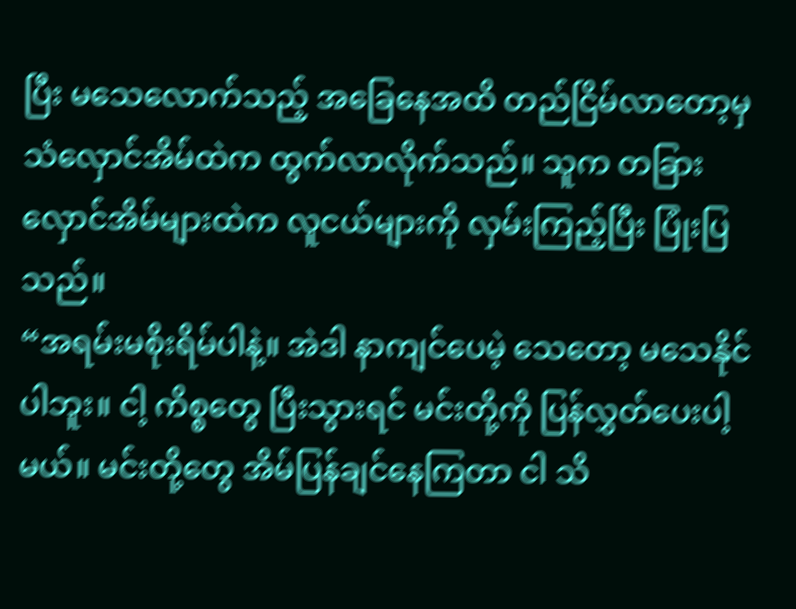ပြီး မသေလောက်သည့် အခြေနေအထိ တည်ငြိမ်လာတော့မှ သံလှောင်အိမ်ထဲက ထွက်လာလိုက်သည်။ သူက တခြားလှောင်အိမ်များထဲက လူငယ်များကို လှမ်းကြည့်ပြီး ပြုံးပြသည်။
“အရမ်းမစိုးရိမ်ပါနဲ့။ အဲဒါ နာကျင်ပေမဲ့ သေတော့ မသေနိုင်ပါဘူး။ ငါ့ ကိစ္စတွေ ပြီးသွားရင် မင်းတို့ကို ပြန်လွှတ်ပေးပါ့မယ်။ မင်းတို့တွေ အိမ်ပြန်ချင်နေကြတာ ငါ သိ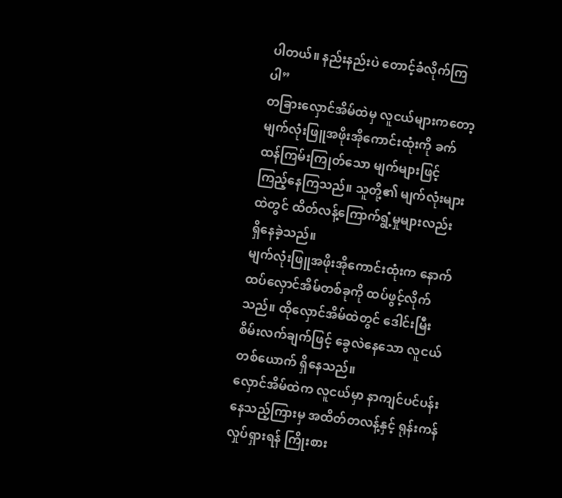ပါတယ်။ နည်းနည်းပဲ တောင့်ခံလိုက်ကြပါ”
တခြားလှောင်အိမ်ထဲမှ လူငယ်များကတော့ မျက်လုံးဖြူအဖိုးအိုကောင်းထုံးကို ခက်ထန်ကြမ်းကြုတ်သော မျက်များဖြင့် ကြည့်နေကြသည်။ သူတို့၏ မျက်လုံးများထဲတွင် ထိတ်လန့်ကြောက်ရွံ့မှုများလည်း ရှိနေခဲ့သည်။
မျက်လုံးဖြူအဖိုးအိုကောင်းထုံးက နောက်ထပ်လှောင်အိမ်တစ်ခုကို ထပ်ဖွင့်လိုက်သည်။ ထိုလှောင်အိမ်ထဲတွင် ဒေါင်းမြီးစိမ်းလက်ချက်ဖြင့် ခွေလဲနေသော လူငယ်တစ်ယောက် ရှိနေသည်။
လှောင်အိမ်ထဲက လူငယ်မှာ နာကျင်ပင်ပန်းနေသည့်ကြားမှ အထိတ်တလန့်နှင့် ရုန်းကန်လှုပ်ရှားရန် ကြိုးစား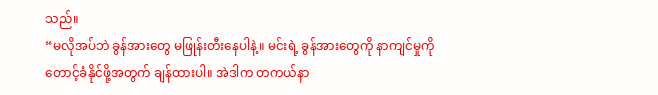သည်။
“မလိုအပ်ဘဲ ခွန်အားတွေ မဖြုန်းတီးနေပါနဲ့။ မင်းရဲ့ ခွန်အားတွေကို နာကျင်မှုကို တောင့်ခံနိုင်ဖို့အတွက် ချန်ထားပါ။ အဲဒါက တကယ်နာ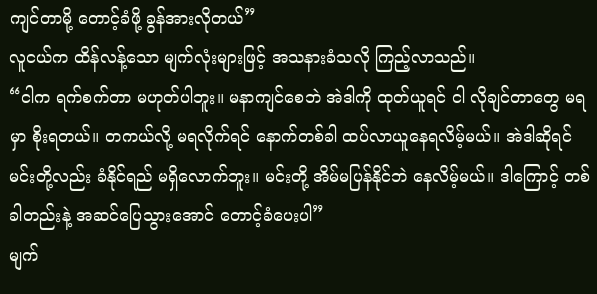ကျင်တာမို့ တောင့်ခံဖို့ ခွန်အားလိုတယ်”
လူငယ်က ထိန်လန့်သော မျက်လုံးများဖြင့် အသနားခံသလို ကြည့်လာသည်။
“ငါက ရက်စက်တာ မဟုတ်ပါဘူး။ မနာကျင်စေဘဲ အဲဒါကို ထုတ်ယူရင် ငါ လိုချင်တာတွေ မရမှာ စိုးရတယ်။ တကယ်လို့ မရလိုက်ရင် နောက်တစ်ခါ ထပ်လာယူနေရလိမ့်မယ်။ အဲဒါဆိုရင် မင်းတို့လည်း ခံနိုင်ရည် မရှိလောက်ဘူး။ မင်းတို့ အိမ်မပြန်နိုင်ဘဲ နေလိမ့်မယ်။ ဒါကြောင့် တစ်ခါတည်းနဲ့ အဆင်ပြေသွားအောင် တောင့်ခံပေးပါ”
မျက်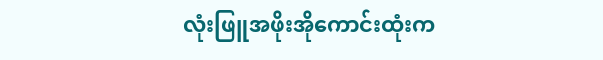လုံးဖြူအဖိုးအိုကောင်းထုံးက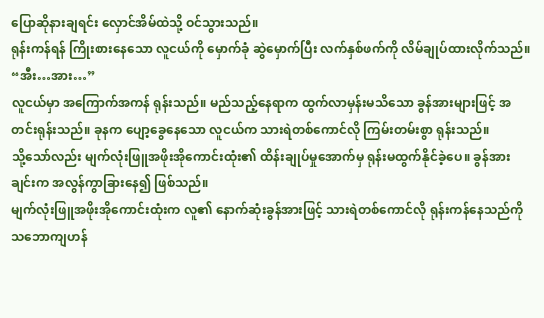ပြောဆိုနားချရင်း လှောင်အိမ်ထဲသို့ ဝင်သွားသည်။
ရုန်းကန်ရန် ကြိုးစားနေသော လူငယ်ကို မှောက်ခုံ ဆွဲမှောက်ပြီး လက်နှစ်ဖက်ကို လိမ်ချုပ်ထားလိုက်သည်။
“အီး…အား…”
လူငယ်မှာ အကြောက်အကန် ရုန်းသည်။ မည်သည့်နေရာက ထွက်လာမှန်းမသိသော ခွန်အားများဖြင့် အတင်းရုန်းသည်။ ခုနက ပျော့ခွေနေသော လူငယ်က သားရဲတစ်ကောင်လို ကြမ်းတမ်းစွာ ရုန်းသည်။
သို့သော်လည်း မျက်လုံးဖြူအဖိုးအိုကောင်းထုံး၏ ထိန်းချုပ်မှုအောက်မှ ရုန်းမထွက်နိုင်ခဲ့ပေ။ ခွန်အားချင်းက အလွန်ကွာခြားနေ၍ ဖြစ်သည်။
မျက်လုံးဖြူအဖိုးအိုကောင်းထုံးက လူ၏ နောက်ဆုံးခွန်အားဖြင့် သားရဲတစ်ကောင်လို ရုန်းကန်နေသည်ကို သဘောကျဟန်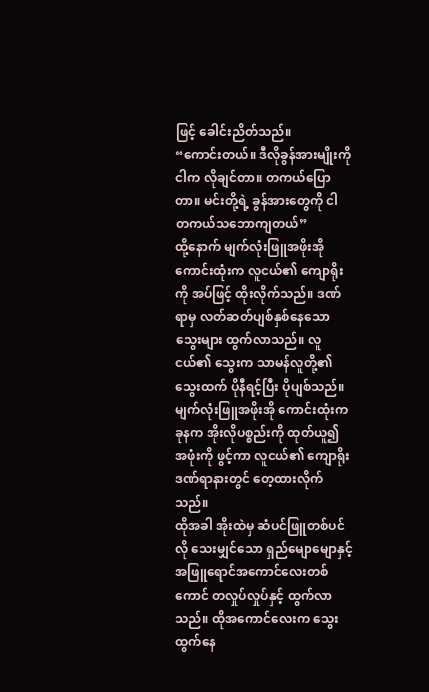ဖြင့် ခေါင်းညိတ်သည်။
“ကောင်းတယ်။ ဒီလိုခွန်အားမျိုးကို ငါက လိုချင်တာ။ တကယ်ပြောတာ။ မင်းတို့ရဲ့ ခွန်အားတွေကို ငါ တကယ်သဘောကျတယ်”
ထို့နောက် မျက်လုံးဖြူအဖိုးအိုကောင်းထုံးက လူငယ်၏ ကျောရိုးကို အပ်ဖြင့် ထိုးလိုက်သည်။ ဒဏ်ရာမှ လတ်ဆတ်ပျစ်နှစ်နေသော သွေးများ ထွက်လာသည်။ လူငယ်၏ သွေးက သာမန်လူတို့၏ သွေးထက် ပိုနီရင့်ပြီး ပိုပျစ်သည်။
မျက်လုံးဖြူအဖိုးအို ကောင်းထုံးက ခုနက အိုးလိုပစ္စည်းကို ထုတ်ယူ၍ အဖုံးကို ဖွင့်ကာ လူငယ်၏ ကျောရိုးဒဏ်ရာနားတွင် တေ့ထားလိုက်သည်။
ထိုအခါ အိုးထဲမှ ဆံပင်ဖြူတစ်ပင်လို သေးမျှင်သော ရှည်မျောမျောနှင့် အဖြူရောင်အကောင်လေးတစ်ကောင် တလှုပ်လှုပ်နှင့် ထွက်လာသည်။ ထိုအကောင်လေးက သွေးထွက်နေ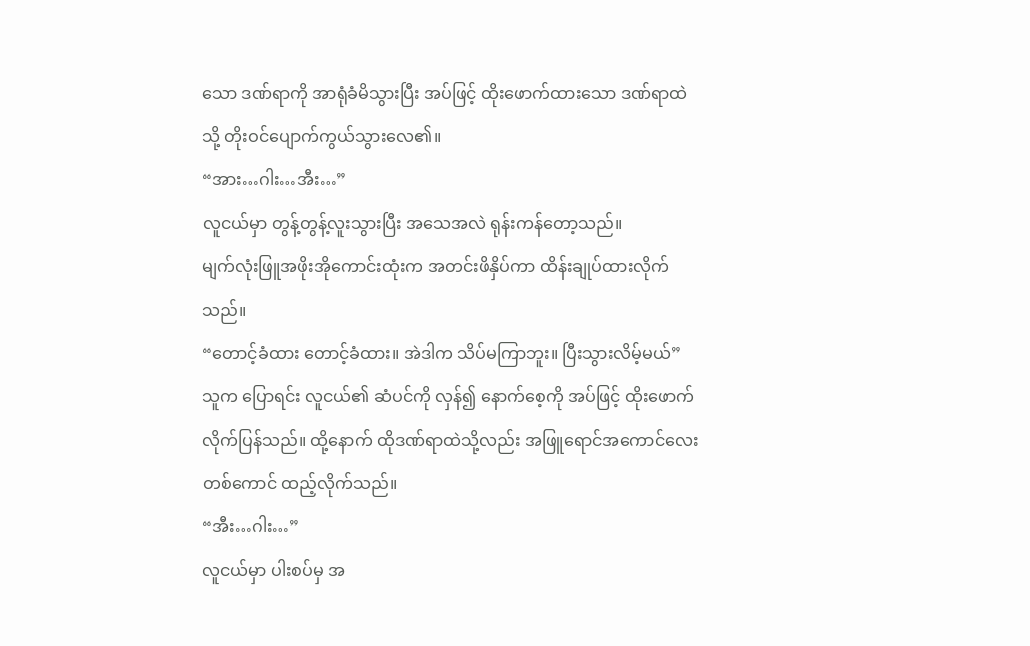သော ဒဏ်ရာကို အာရုံခံမိသွားပြီး အပ်ဖြင့် ထိုးဖောက်ထားသော ဒဏ်ရာထဲသို့ တိုးဝင်ပျောက်ကွယ်သွားလေ၏။
“အား…ဂါး…အီး…”
လူငယ်မှာ တွန့်တွန့်လူးသွားပြီး အသေအလဲ ရုန်းကန်တော့သည်။
မျက်လုံးဖြူအဖိုးအိုကောင်းထုံးက အတင်းဖိနှိပ်ကာ ထိန်းချုပ်ထားလိုက်သည်။
“တောင့်ခံထား တောင့်ခံထား။ အဲဒါက သိပ်မကြာဘူး။ ပြီးသွားလိမ့်မယ်”
သူက ပြောရင်း လူငယ်၏ ဆံပင်ကို လှန်၍ နောက်စေ့ကို အပ်ဖြင့် ထိုးဖောက်လိုက်ပြန်သည်။ ထို့နောက် ထိုဒဏ်ရာထဲသို့လည်း အဖြူရောင်အကောင်လေးတစ်ကောင် ထည့်လိုက်သည်။
“အီး…ဂါး…”
လူငယ်မှာ ပါးစပ်မှ အ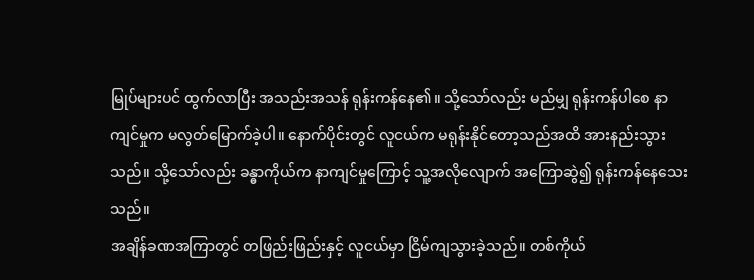မြုပ်များပင် ထွက်လာပြီး အသည်းအသန် ရုန်းကန်နေ၏။ သို့သော်လည်း မည်မျှ ရုန်းကန်ပါစေ နာကျင်မှုက မလွတ်မြောက်ခဲ့ပါ။ နောက်ပိုင်းတွင် လူငယ်က မရုန်းနိုင်တော့သည်အထိ အားနည်းသွားသည်။ သို့သော်လည်း ခန္ဓာကိုယ်က နာကျင်မှုကြောင့် သူ့အလိုလျောက် အကြောဆွဲ၍ ရုန်းကန်နေသေးသည်။
အချိန်ခဏအကြာတွင် တဖြည်းဖြည်းနှင့် လူငယ်မှာ ငြိမ်ကျသွားခဲ့သည်။ တစ်ကိုယ်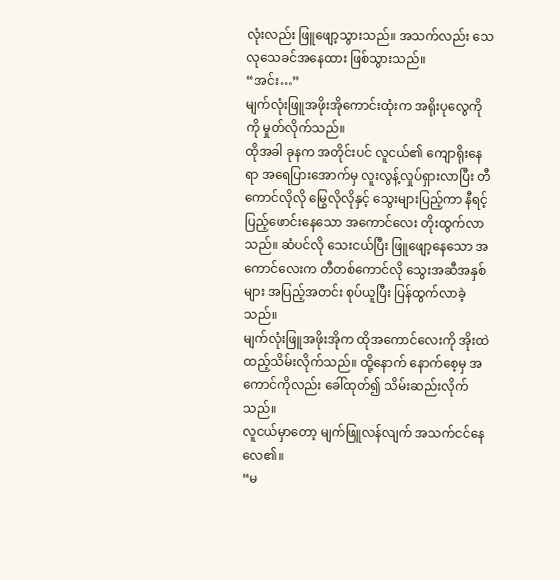လုံးလည်း ဖြူဖျော့သွားသည်။ အသက်လည်း သေလုသေခင်အနေထား ဖြစ်သွားသည်။
“အင်း…”
မျက်လုံးဖြူအဖိုးအိုကောင်းထုံးက အရိုးပုလွေကိုကို မှုတ်လိုက်သည်။
ထိုအခါ ခုနက အတိုင်းပင် လူငယ်၏ ကျောရိုးနေရာ အရေပြားအောက်မှ လူးလွန့်လှုပ်ရှားလာပြီး တီကောင်လိုလို မြွေလိုလိုနှင့် သွေးများပြည့်ကာ နီရင့်ပြည့်ဖောင်းနေသော အကောင်လေး တိုးထွက်လာသည်။ ဆံပင်လို သေးငယ်ပြီး ဖြူဖျော့နေသော အကောင်လေးက တီတစ်ကောင်လို သွေးအဆီအနှစ်များ အပြည့်အတင်း စုပ်ယူပြီး ပြန်ထွက်လာခဲ့သည်။
မျက်လုံးဖြူအဖိုးအိုက ထိုအကောင်လေးကို အိုးထဲ ထည့်သိမ်းလိုက်သည်။ ထို့နောက် နောက်စေ့မှ အကောင်ကိုလည်း ခေါ်ထုတ်၍ သိမ်းဆည်းလိုက်သည်။
လူငယ်မှာတော့ မျက်ဖြူလန်လျက် အသက်ငင်နေလေ၏။
“မ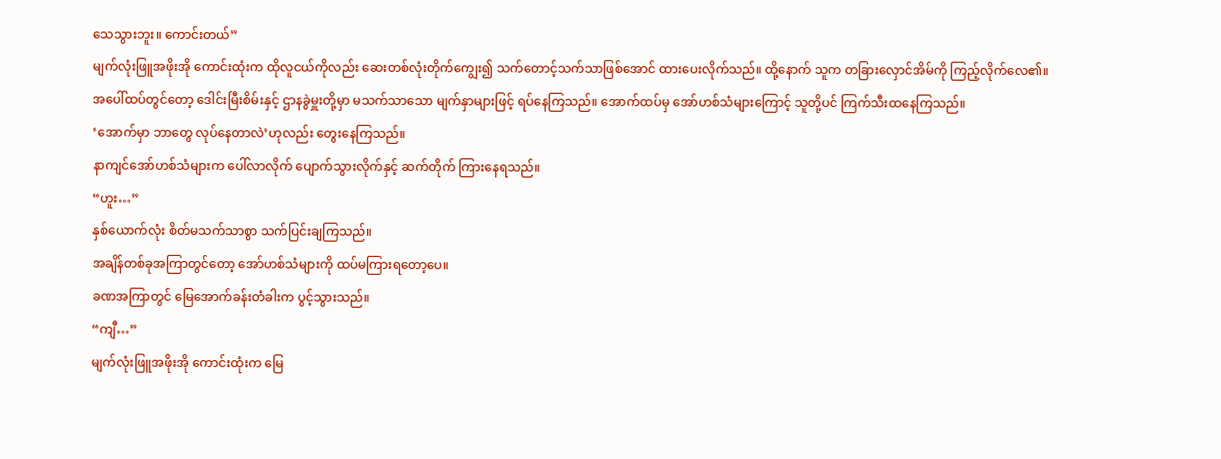သေသွားဘူး။ ကောင်းတယ်”
မျက်လုံးဖြူအဖိုးအို ကောင်းထုံးက ထိုလူငယ်ကိုလည်း ဆေးတစ်လုံးတိုက်ကျွေး၍ သက်တောင့်သက်သာဖြစ်အောင် ထားပေးလိုက်သည်။ ထို့နောက် သူက တခြားလှောင်အိမ်ကို ကြည့်လိုက်လေ၏။
အပေါ်ထပ်တွင်တော့ ဒေါင်းမြီးစိမ်းနှင့် ဌာနခွဲမှူးတို့မှာ မသက်သာသော မျက်နှာများဖြင့် ရပ်နေကြသည်။ အောက်ထပ်မှ အော်ဟစ်သံများကြောင့် သူတို့ပင် ကြက်သီးထနေကြသည်။
‘အောက်မှာ ဘာတွေ လုပ်နေတာလဲ’ဟုလည်း တွေးနေကြသည်။
နာကျင်အော်ဟစ်သံများက ပေါ်လာလိုက် ပျောက်သွားလိုက်နှင့် ဆက်တိုက် ကြားနေရသည်။
“ဟူး…”
နှစ်ယောက်လုံး စိတ်မသက်သာစွာ သက်ပြင်းချကြသည်။
အချိန်တစ်ခုအကြာတွင်တော့ အော်ဟစ်သံများကို ထပ်မကြားရတော့ပေ။
ခဏအကြာတွင် မြေအောက်ခန်းတံခါးက ပွင့်သွားသည်။
“ကျီ…”
မျက်လုံးဖြူအဖိုးအို ကောင်းထုံးက မြေ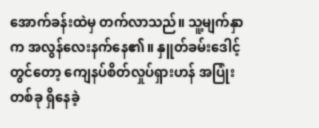အောက်ခန်းထဲမှ တက်လာသည်။ သူ့မျက်နှာက အလွန်လေးနက်နေ၏။ နှူတ်ခမ်းဒေါင့်တွင်တော့ ကျေနပ်စိတ်လှုပ်ရှားဟန် အပြုံးတစ်ခု ရှိနေခဲ့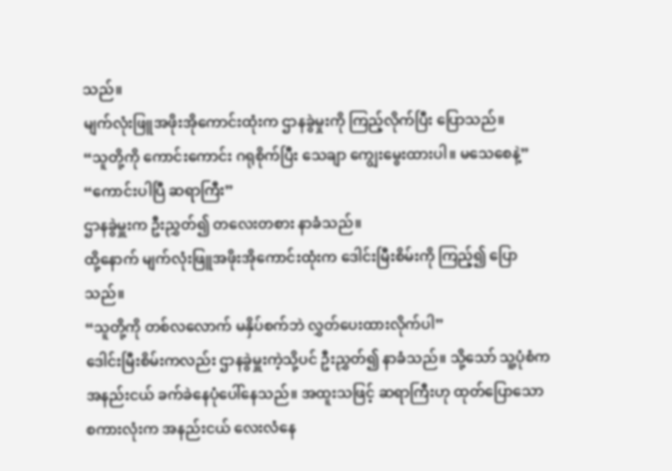သည်။
မျက်လုံးဖြူအဖိုးအိုကောင်းထုံးက ဌာနခွဲမှုးကို ကြည့်လိုက်ပြီး ပြောသည်။
“သူတို့ကို ကောင်းကောင်း ဂရုစိုက်ပြီး သေချာ ကျွေးမွေးထားပါ။ မသေစေနဲ့”
“ကောင်းပါပြီ ဆရာကြီး”
ဌာနခွဲမှူးက ဦးညွှတ်၍ တလေးတစား နာခံသည်။
ထို့နောက် မျက်လုံးဖြူအဖိုးအိုကောင်းထုံးက ဒေါင်းမြီးစိမ်းကို ကြည့်၍ ပြောသည်။
“သူတို့ကို တစ်လလောက် မနှိပ်စက်ဘဲ လွှတ်ပေးထားလိုက်ပါ”
ဒေါင်းမြီးစိမ်းကလည်း ဌာနခွဲမှူးကဲ့သို့ပင် ဦးညွှတ်၍ နာခံသည်။ သို့သော် သူ့ပုံစံက အနည်းငယ် ခက်ခဲနေပုံပေါ်နေသည်။ အထူးသဖြင့် ဆရာကြီးဟု ထုတ်ပြောသော စကားလုံးက အနည်းငယ် လေးလံနေ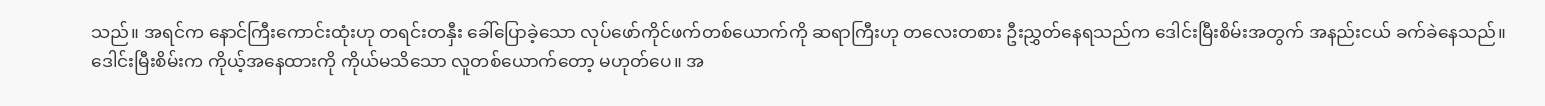သည်။ အရင်က နောင်ကြီးကောင်းထုံးဟု တရင်းတနှီး ခေါ်ပြောခဲ့သော လုပ်ဖော်ကိုင်ဖက်တစ်ယောက်ကို ဆရာကြီးဟု တလေးတစား ဦးညွှတ်နေရသည်က ဒေါင်းမြီးစိမ်းအတွက် အနည်းငယ် ခက်ခဲနေသည်။
ဒေါင်းမြီးစိမ်းက ကိုယ့်အနေထားကို ကိုယ်မသိသော လူတစ်ယောက်တော့ မဟုတ်ပေ။ အ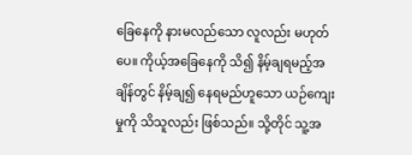ခြေနေကို နားမလည်သော လူလည်း မဟုတ်ပေ။ ကိုယ့်အခြေနေကို သိ၍ နိမ့်ချရမည့်အချိန်တွင် နိမ့်ချ၍ နေရမည်ဟူသော ယဉ်ကျေးမှုကို သိသူလည်း ဖြစ်သည်။ သို့တိုင် သူ့အ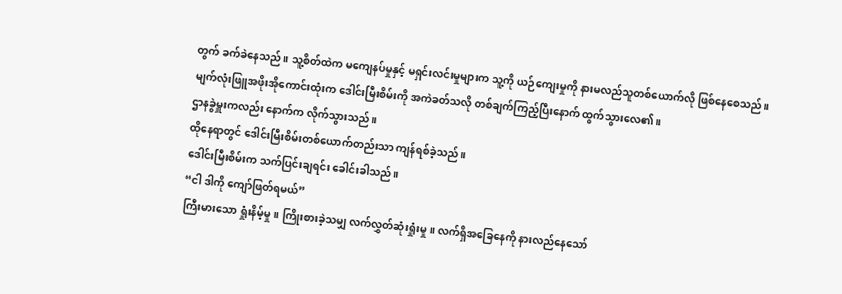တွက် ခက်ခဲနေသည်။ သူ့စိတ်ထဲက မကျေနပ်မှုနှင့် မရှင်းလင်းမှုများက သူ့ကို ယဉ်ကျေးမှုကို နားမလည်သူတစ်ယောက်လို ဖြစ်နေစေသည်။
မျက်လုံးဖြူအဖိုးအိုကောင်းထုံးက ဒေါင်းမြီးစိမ်းကို အကဲခတ်သလို တစ်ချက်ကြည့်ပြီးနောက် ထွက်သွားလေ၏။
ဌာနခွဲမှူးကလည်း နောက်က လိုက်သွားသည်။
ထိုနေရာတွင် ဒေါင်းမြီးစိမ်းတစ်ယောက်တည်းသာ ကျန်ရစ်ခဲ့သည်။
ဒေါင်းမြီးစိမ်းက သက်ပြင်းချရင်း ခေါင်းခါသည်။
“ငါ ဒါကို ကျော်ဖြတ်ရမယ်”
ကြီးမားသော ရှုံးနိမ့်မှု။ ကြိုးစားခဲ့သမျှ လက်လွှတ်ဆုံးရှုံးမှု။ လက်ရှိအခြေနေကို နားလည်နေသော်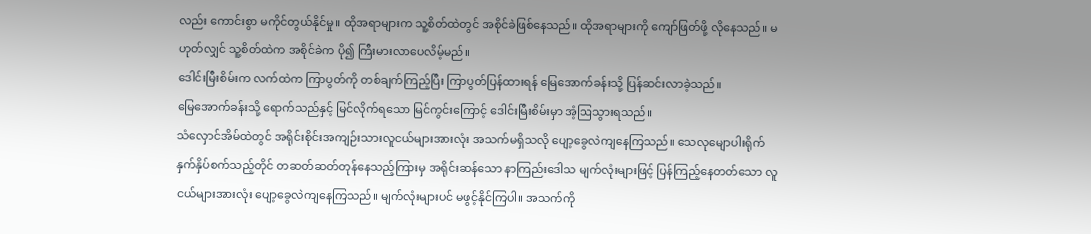လည်း ကောင်းစွာ မကိုင်တွယ်နိုင်မှု။ ထိုအရာများက သူ့စိတ်ထဲတွင် အစိုင်ခဲဖြစ်နေသည်။ ထိုအရာများကို ကျော်ဖြတ်ဖို့ လိုနေသည်။ မဟုတ်လျှင် သူ့စိတ်ထဲက အစိုင်ခဲက ပို၍ ကြီးမားလာပေလိမ့်မည်။
ဒေါင်းမြီးစိမ်းက လက်ထဲက ကြာပွတ်ကို တစ်ချက်ကြည့်ပြီး ကြာပွတ်ပြန်ထားရန် မြေအောက်ခန်းသို့ ပြန်ဆင်းလာခဲ့သည်။
မြေအောက်ခန်းသို့ ရောက်သည်နှင့် မြင်လိုက်ရသော မြင်ကွင်းကြောင့် ဒေါင်းမြီးစိမ်းမှာ အံ့ဩသွားရသည်။
သံလှောင်အိမ်ထဲတွင် အရိုင်းစိုင်းအကျဉ်းသားလူငယ်များအားလုံး အသက်မရှိသလို ပျော့ခွေလဲကျနေကြသည်။ သေလုမျောပါးရိုက်နှက်နှိပ်စက်သည့်တိုင် တဆတ်ဆတ်တုန်နေသည့်ကြားမှ အရိုင်းဆန်သော နာကြည်းဒေါသ မျက်လုံးများဖြင့် ပြန်ကြည့်နေတတ်သော လူငယ်များအားလုံး ပျော့ခွေလဲကျနေကြသည်။ မျက်လုံးများပင် မဖွင့်နိုင်ကြပါ။ အသက်ကို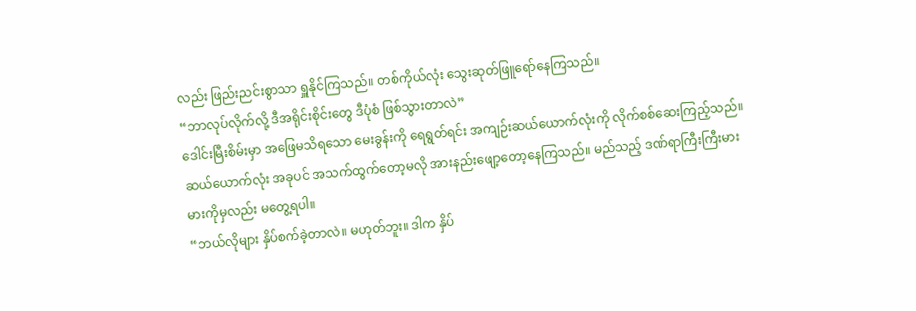လည်း ဖြည်းညင်းစွာသာ ရှူနိုင်ကြသည်။ တစ်ကိုယ်လုံး သွေးဆုတ်ဖြူရော်နေကြသည်။
“ဘာလုပ်လိုက်လို့ ဒီအရိုင်းစိုင်းတွေ ဒီပုံစံ ဖြစ်သွားတာလဲ”
ဒေါင်းမြီးစိမ်းမှာ အဖြေမသိရသော မေးခွန်းကို ရေရွတ်ရင်း အကျဉ်းဆယ်ယောက်လုံးကို လိုက်စစ်ဆေးကြည့်သည်။ ဆယ်ယောက်လုံး အခုပင် အသက်ထွက်တော့မလို အားနည်းဖျော့တော့နေကြသည်။ မည်သည့် ဒဏ်ရာကြီးကြီးမားမားကိုမှလည်း မတွေ့ရပါ။
“ဘယ်လိုများ နှိပ်စက်ခဲ့တာလဲ။ မဟုတ်ဘူး။ ဒါက နှိပ်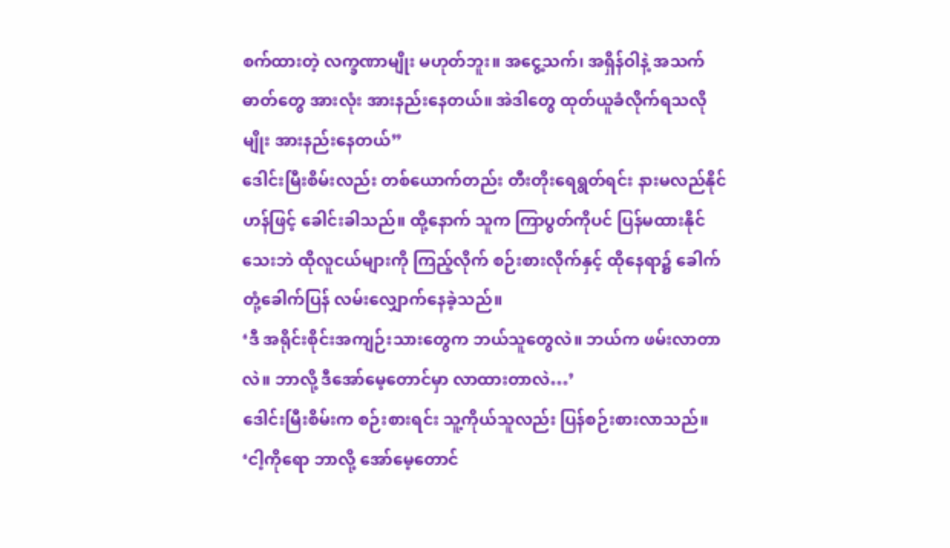စက်ထားတဲ့ လက္ခဏာမျိုး မဟုတ်ဘူး။ အငွေ့သက်၊ အရှိန်ဝါနဲ့ အသက်ဓာတ်တွေ အားလုံး အားနည်းနေတယ်။ အဲဒါတွေ ထုတ်ယူခံလိုက်ရသလိုမျိုး အားနည်းနေတယ်”
ဒေါင်းမြီးစိမ်းလည်း တစ်ယောက်တည်း တီးတိုးရေရွတ်ရင်း နားမလည်နိုင်ဟန်ဖြင့် ခေါင်းခါသည်။ ထို့နောက် သူက ကြာပွတ်ကိုပင် ပြန်မထားနိုင်သေးဘဲ ထိုလူငယ်များကို ကြည့်လိုက် စဉ်းစားလိုက်နှင့် ထိုနေရာ၌ ခေါက်တုံ့ခေါက်ပြန် လမ်းလျှောက်နေခဲ့သည်။
‘ဒီ အရိုင်းစိုင်းအကျဉ်းသားတွေက ဘယ်သူတွေလဲ။ ဘယ်က ဖမ်းလာတာလဲ။ ဘာလို့ ဒီအော်မေ့တောင်မှာ လာထားတာလဲ…’
ဒေါင်းမြီးစိမ်းက စဉ်းစားရင်း သူ့ကိုယ်သူလည်း ပြန်စဉ်းစားလာသည်။
‘ငါ့ကိုရော ဘာလို့ အော်မေ့တောင်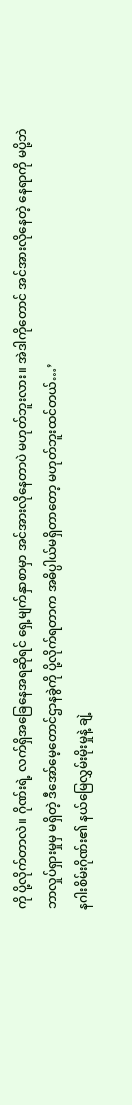ကို ပို့လိုက်တာလဲ။ ဂိုဏ်းရဲ့ လက်ရှိအခြေနေအရဆိုရင် ရှေ့မျက်နှာစာမှာ အင်အားလိုနေတာပဲ မဟုတ်ဘူးလား။ အဲဒါကိုတောင် အင်အားလိုနေတဲ့ နေရာကို မပို့ဘဲ ဘာလှုပ်ရှားမှုမှ မရှိတဲ့ ဒီအော်မေ့တောင်ဌာနခွဲကို ပို့လိုက်ရတာက အဓိပ္ပါယ်မရှိတာတော့ မဟုတ်ဘူးထင်တယ်…’
နဂါးစိမ်းဂိုဏ်း၏ နယ်မြေလွှမ်းမိုးမှုနဲ့ ချဲ့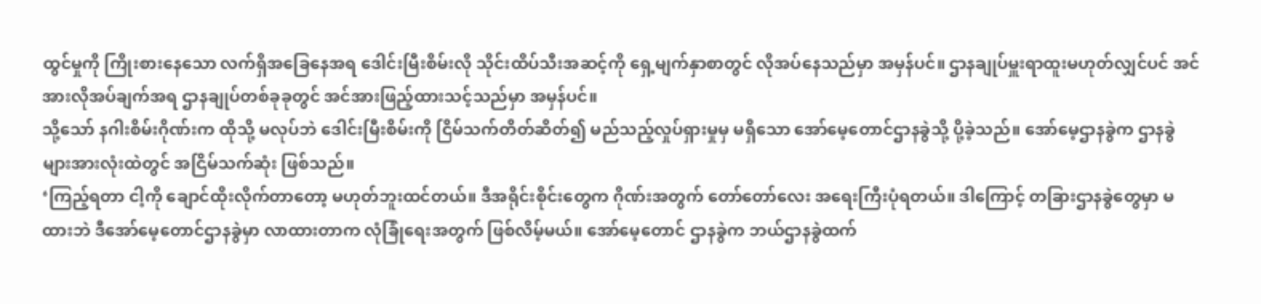ထွင်မှုကို ကြိုးစားနေသော လက်ရှိအခြေနေအရ ဒေါင်းမြီးစိမ်းလို သိုင်းထိပ်သီးအဆင့်ကို ရှေ့မျက်နှာစာတွင် လိုအပ်နေသည်မှာ အမှန်ပင်။ ဌာနချုပ်မှူးရာထူးမဟုတ်လျှင်ပင် အင်အားလိုအပ်ချက်အရ ဌာနချုပ်တစ်ခုခုတွင် အင်အားဖြည့်ထားသင့်သည်မှာ အမှန်ပင်။
သို့သော် နဂါးစိမ်းဂိုဏ်းက ထိုသို့ မလုပ်ဘဲ ဒေါင်းမြီးစိမ်းကို ငြိမ်သက်တိတ်ဆိတ်၍ မည်သည့်လှုပ်ရှားမှုမှ မရှိသော အော်မေ့တောင်ဌာနခွဲသို့ ပို့ခဲ့သည်။ အော်မေ့ဌာနခွဲက ဌာနခွဲများအားလုံးထဲတွင် အငြိမ်သက်ဆုံး ဖြစ်သည်။
‘ကြည့်ရတာ ငါ့ကို ချောင်ထိုးလိုက်တာတော့ မဟုတ်ဘူးထင်တယ်။ ဒီအရိုင်းစိုင်းတွေက ဂိုဏ်းအတွက် တော်တော်လေး အရေးကြီးပုံရတယ်။ ဒါကြောင့် တခြားဌာနခွဲတွေမှာ မထားဘဲ ဒီအော်မေ့တောင်ဌာနခွဲမှာ လာထားတာက လုံခြုံရေးအတွက် ဖြစ်လိမ့်မယ်။ အော်မေ့တောင် ဌာနခွဲက ဘယ်ဌာနခွဲထက်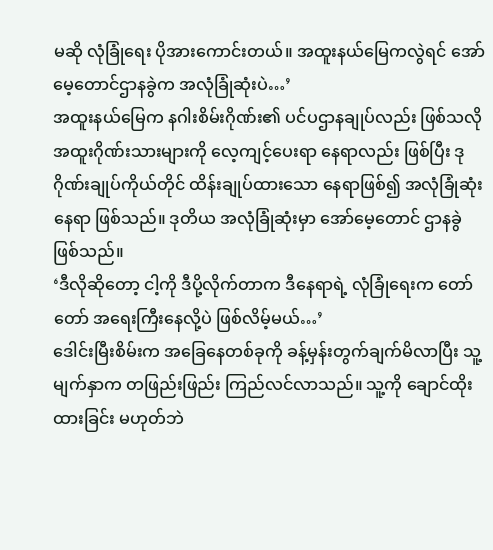မဆို လုံခြုံရေး ပိုအားကောင်းတယ်။ အထူးနယ်မြေကလွဲရင် အော်မေ့တောင်ဌာနခွဲက အလုံခြုံဆုံးပဲ…’
အထူးနယ်မြေက နဂါးစိမ်းဂိုဏ်း၏ ပင်ပဌာနချုပ်လည်း ဖြစ်သလို အထူးဂိုဏ်းသားများကို လေ့ကျင့်ပေးရာ နေရာလည်း ဖြစ်ပြီး ဒုဂိုဏ်းချုပ်ကိုယ်တိုင် ထိန်းချုပ်ထားသော နေရာဖြစ်၍ အလုံခြုံဆုံးနေရာ ဖြစ်သည်။ ဒုတိယ အလုံခြုံဆုံးမှာ အော်မေ့တောင် ဌာနခွဲဖြစ်သည်။
‘ဒီလိုဆိုတော့ ငါ့ကို ဒီပို့လိုက်တာက ဒီနေရာရဲ့ လုံခြုံရေးက တော်တော် အရေးကြီးနေလို့ပဲ ဖြစ်လိမ့်မယ်…’
ဒေါင်းမြီးစိမ်းက အခြေနေတစ်ခုကို ခန့်မှန်းတွက်ချက်မိလာပြီး သူ့မျက်နှာက တဖြည်းဖြည်း ကြည်လင်လာသည်။ သူ့ကို ချောင်ထိုးထားခြင်း မဟုတ်ဘဲ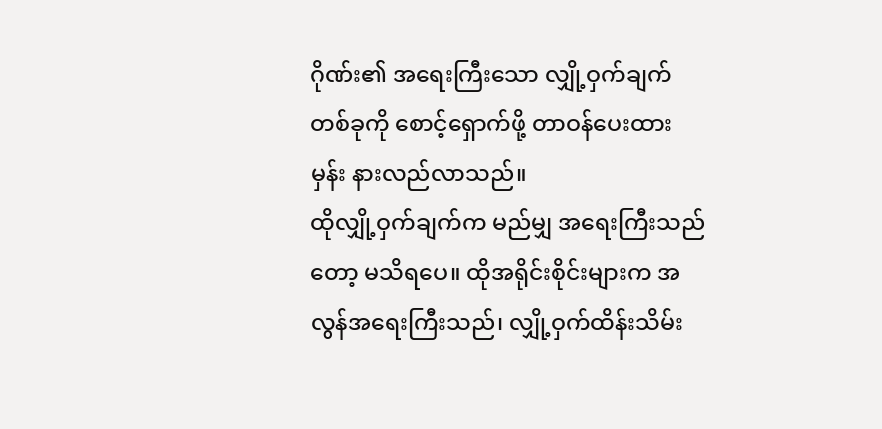ဂိုဏ်း၏ အရေးကြီးသော လျှို့ဝှက်ချက်တစ်ခုကို စောင့်ရှောက်ဖို့ တာဝန်ပေးထားမှန်း နားလည်လာသည်။
ထိုလျှို့ဝှက်ချက်က မည်မျှ အရေးကြီးသည်တော့ မသိရပေ။ ထိုအရိုင်းစိုင်းများက အလွန်အရေးကြီးသည်၊ လျှို့ဝှက်ထိန်းသိမ်း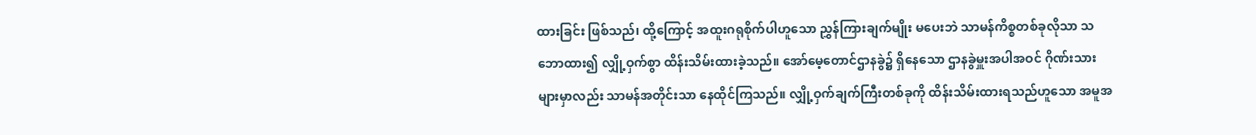ထားခြင်း ဖြစ်သည်၊ ထို့ကြောင့် အထူးဂရုစိုက်ပါဟူသော ညွှန်ကြားချက်မျိုး မပေးဘဲ သာမန်ကိစ္စတစ်ခုလိုသာ သဘောထား၍ လျှို့ဝှက်စွာ ထိန်းသိမ်းထားခဲ့သည်။ အော်မေ့တောင်ဌာနခွဲ၌ ရှိနေသော ဌာနခွဲမှူးအပါအဝင် ဂိုဏ်းသားများမှာလည်း သာမန်အတိုင်းသာ နေထိုင်ကြသည်။ လျှို့ဝှက်ချက်ကြီးတစ်ခုကို ထိန်းသိမ်းထားရသည်ဟူသော အမူအ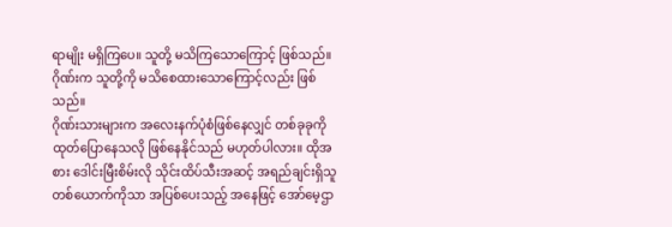ရာမျိုး မရှိကြပေ။ သူတို့ မသိကြသောကြောင့် ဖြစ်သည်။ ဂိုဏ်းက သူတို့ကို မသိစေထားသောကြောင့်လည်း ဖြစ်သည်။
ဂိုဏ်းသားများက အလေးနက်ပုံစံဖြစ်နေလျှင် တစ်ခုခုကို ထုတ်ပြောနေသလို ဖြစ်နေနိုင်သည် မဟုတ်ပါလား။ ထိုအစား ဒေါင်းမြီးစိမ်းလို သိုင်းထိပ်သီးအဆင့် အရည်ချင်းရှိသူတစ်ယောက်ကိုသာ အပြစ်ပေးသည့် အနေဖြင့် အော်မေ့ဌာ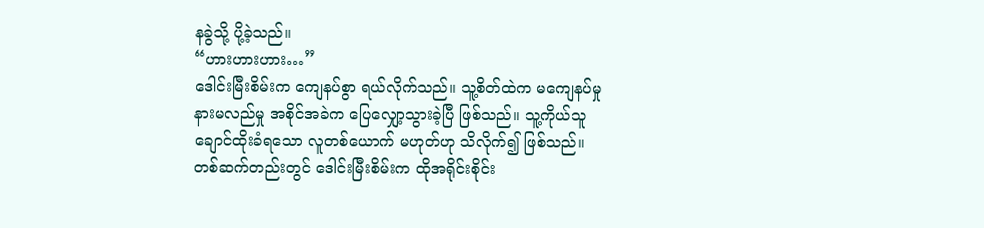နခွဲသို့ ပို့ခဲ့သည်။
“ဟားဟားဟား…”
ဒေါင်းမြီးစိမ်းက ကျေနပ်စွာ ရယ်လိုက်သည်။ သူ့စိတ်ထဲက မကျေနပ်မှု နားမလည်မှု အစိုင်အခဲက ပြေလျှော့သွားခဲ့ပြီ ဖြစ်သည်။ သူ့ကိုယ်သူ ချောင်ထိုးခံရသော လူတစ်ယောက် မဟုတ်ဟု သိလိုက်၍ ဖြစ်သည်။
တစ်ဆက်တည်းတွင် ဒေါင်းမြီးစိမ်းက ထိုအရိုင်းစိုင်း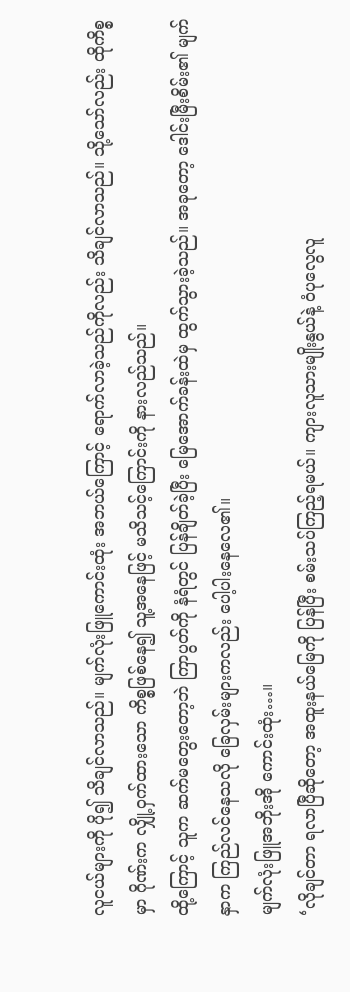လူငယ်များကို ပို၍ သိချင်လာသည်။ မျက်လုံးဖြူကောင်းထုံး အဘယ်ကြောင့် ရောက်လာခဲ့သည်ကိုလည်း သိချင်လာသည်။ သို့သော်လည်း ထိုကိစ္စမှာ ဂိုဏ်းက လျှို့ဝှက်ထားသော ကိစ္စဖြစ်နေ၍ သူ့အနေဖြင့် မသိသင့်ကြောင်းကို နားလည်သည်။
ထို့ကြောင့် သူက ဆက်မတွေးတော့ဘဲ ကြာပွတ်ကို နံရံတွင် ပြန်ချိတ်ခဲ့ပြီး မြေအောက်ခန်းထဲမှ ထွက်သွားခဲ့သည်။ အခုတော့ ဒေါင်းမြီးစိမ်း၏ မျက်နှာက ကြည်လင်နေသလို ခြေလှမ်းများကလည်း ပေါ့ပါးနေလေ၏။
မျက်လုံးဖြူအဘိုးအို ကောင်းထုံး…။
‘လိုချင်တာ ရလာပြီဆိုတော့ အထူးနယ်မြေကို ပြန်ပြီး စမ်းသပ်ကြည့်ရမယ်။ ကျားလူသားမျိုးနွယ်နဲ့ ဝံပုလွေလူ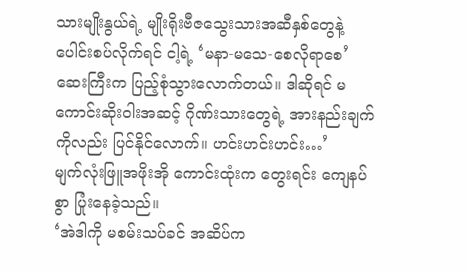သားမျိုးနွယ်ရဲ့ မျိုးရိုးဗီဇသွေးသားအဆီနှစ်တွေနဲ့ ပေါင်းစပ်လိုက်ရင် ငါ့ရဲ့ ‘မနာ-မသေ-စေလိုရာစေ’ဆေးကြီးက ပြည့်စုံသွားလောက်တယ်။ ဒါဆိုရင် မကောင်းဆိုးဝါးအဆင့် ဂိုဏ်းသားတွေရဲ့ အားနည်းချက်ကိုလည်း ပြင်နိုင်လောက်။ ဟင်းဟင်းဟင်း…’
မျက်လုံးဖြူအဖိုးအို ကောင်းထုံးက တွေးရင်း ကျေနပ်စွာ ပြုံးနေခဲ့သည်။
‘အဲဒါကို မစမ်းသပ်ခင် အဆိပ်က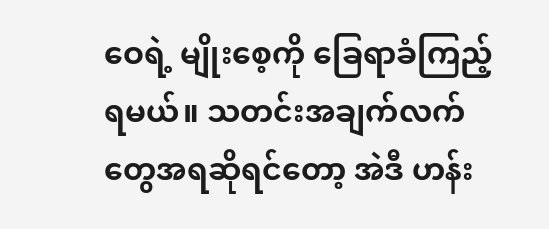ဝေရဲ့ မျိုးစေ့ကို ခြေရာခံကြည့်ရမယ်။ သတင်းအချက်လက်တွေအရဆိုရင်တော့ အဲဒီ ဟန်း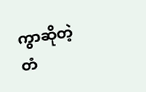ကွာဆိုတဲ့ တံ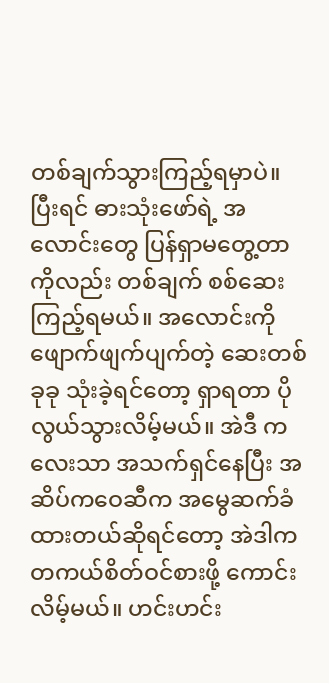တစ်ချက်သွားကြည့်ရမှာပဲ။ ပြီးရင် ဓားသုံးဖော်ရဲ့ အလောင်းတွေ ပြန်ရှာမတွေ့တာကိုလည်း တစ်ချက် စစ်ဆေးကြည့်ရမယ်။ အလောင်းကို ဖျောက်ဖျက်ပျက်တဲ့ ဆေးတစ်ခုခု သုံးခဲ့ရင်တော့ ရှာရတာ ပိုလွယ်သွားလိမ့်မယ်။ အဲဒီ ကလေးသာ အသက်ရှင်နေပြီး အဆိပ်ကဝေဆီက အမွေဆက်ခံထားတယ်ဆိုရင်တော့ အဲဒါက တကယ်စိတ်ဝင်စားဖို့ ကောင်းလိမ့်မယ်။ ဟင်းဟင်း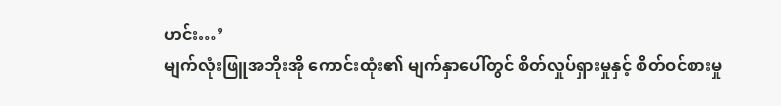ဟင်း…’
မျက်လုံးဖြူအဘိုးအို ကောင်းထုံး၏ မျက်နှာပေါ်တွင် စိတ်လှုပ်ရှားမှုနှင့် စိတ်ဝင်စားမှု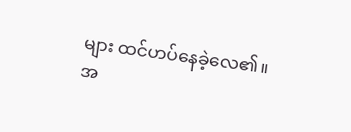များ ထင်ဟပ်နေခဲ့လေ၏။
အ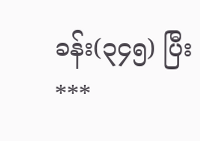ခန်း(၃၄၅) ပြီး
***